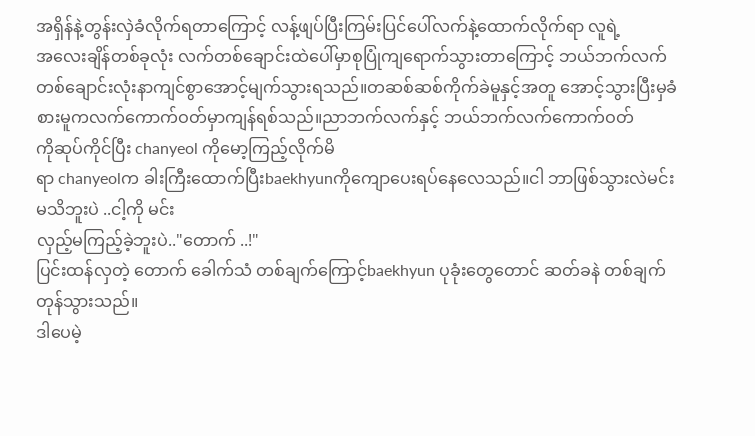အရှိန်နဲ့တွန်းလှဲခံလိုက်ရတာကြောင့် လန့်ဖျပ်ပြီးကြမ်းပြင်ပေါ်လက်နဲ့ထောက်လိုက်ရာ လူရဲ့
အလေးချိန်တစ်ခုလုံး လက်တစ်ချောင်းထဲပေါ်မှာစုပြုံကျရောက်သွားတာကြောင့် ဘယ်ဘက်လက်တစ်ချောင်းလုံးနာကျင်စွာအောင့်မျက်သွားရသည်။တဆစ်ဆစ်ကိုက်ခဲမူနှင့်အတူ အောင့်သွားပြီးမှခံ
စားမူကလက်ကောက်ဝတ်မှာကျန်ရစ်သည်။ညာဘက်လက်နှင့် ဘယ်ဘက်လက်ကောက်ဝတ်
ကိုဆုပ်ကိုင်ပြီး chanyeol ကိုမော့ကြည့်လိုက်မိ
ရာ chanyeolက ခါးကြီးထောက်ပြီးbaekhyunကိုကျောပေးရပ်နေလေသည်။ငါ ဘာဖြစ်သွားလဲမင်း မသိဘူးပဲ ..ငါ့ကို မင်း
လှည့်မကြည့်ခဲ့ဘူးပဲ.."တောက် ..!"
ပြင်းထန်လှတဲ့ တောက် ခေါက်သံ တစ်ချက်ကြောင့်baekhyun ပုခုံးတွေတောင် ဆတ်ခနဲ တစ်ချက်တုန်သွားသည်။
ဒါပေမဲ့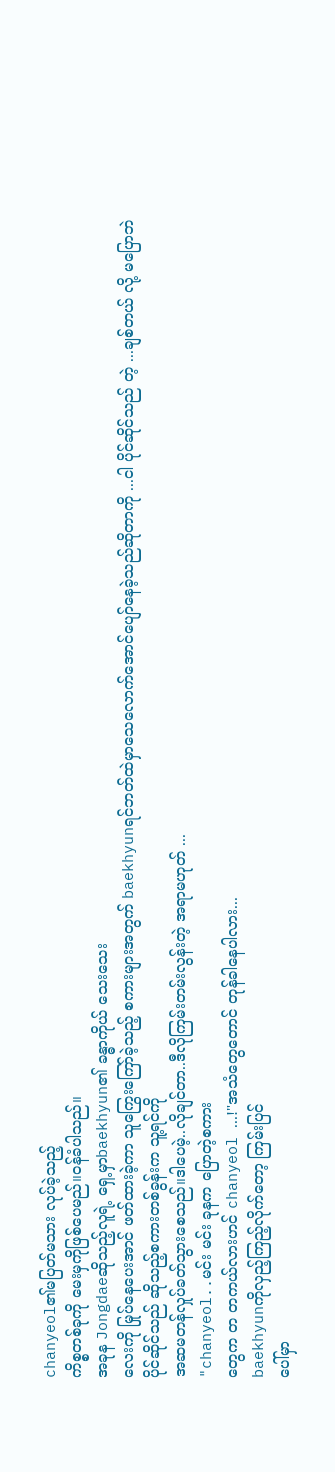chanyeol၏မပြတ်မသား လုပ်ခဲ့သည့်
ကိစ္စတစ်ခုကို မေးမှကိုဖြစ်ပေမည်။ဝန်ခံပါသည်။
အခုန Jongdaeဆိုသည့်လူရဲ့ ရှေ့မှာbaekhyun၏ ခန္ဓာကိုယ် သေးသေး
လေးကို မြုပ်နေပေးအာင် ဖတ်ထားခဲ့ကာ သူကြွေးကြော်ခဲ့သည့် စကားများအတွက် baekhyunရင်ဘတ်ထဲမှာသေလောက်အောင်ပျော်နေခဲ့သည်ဆိုတာကို ...ငါ ပိုင်ဆိုင်သည် တဲ့ ...ချစ်တယ် လို့ မပြောဘဲ
ပိုင်ဆိုင်သည် ဆိုသည့်စကားတစ်ခွန်းက သူ့ရင်ကို
အဆမတန်လှုပ်ခတ်သွားစေသည်။ဒါပေမဲ့..လိုချင်တာ..ဒီလိုကြမ်းတမ်းလွန်းတဲ့ အရာမဟုတ် ...
"chanyeol..မင်း မင်း ခုနက ပြောတဲ့စကား
တွေက တ တကယ်လားဟင် chanyeol ...!"အသံတွေတောင် တုန်ခါနေပါလား...
baekhyunကိုလှည့်ကြည့်လိုက်တော့ ကြမ်းပြင်
ပေါ်မှာ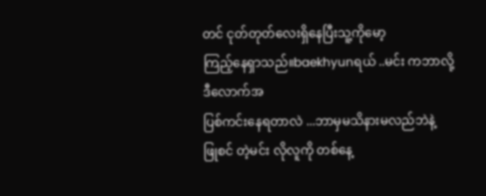တင် ငုတ်တုတ်လေးရှိနေပြီးသူ့ကိုမော့
ကြည့်နေရှာသည်။baekhyunရယ် ..မင်း ကဘာလို့ဒီလောက်အ
ပြစ်ကင်းနေရတာလဲ ...ဘာမှမသိနားမလည်ဘဲနဲ့
ဖြုစင် တဲ့မင်း လိုလူကို တစ်နေ့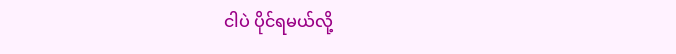ငါပဲ ပိုင်ရမယ်လို့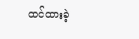ထင်ထားခဲ့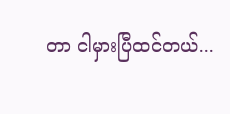တာ ငါမှားပြီထင်တယ်...